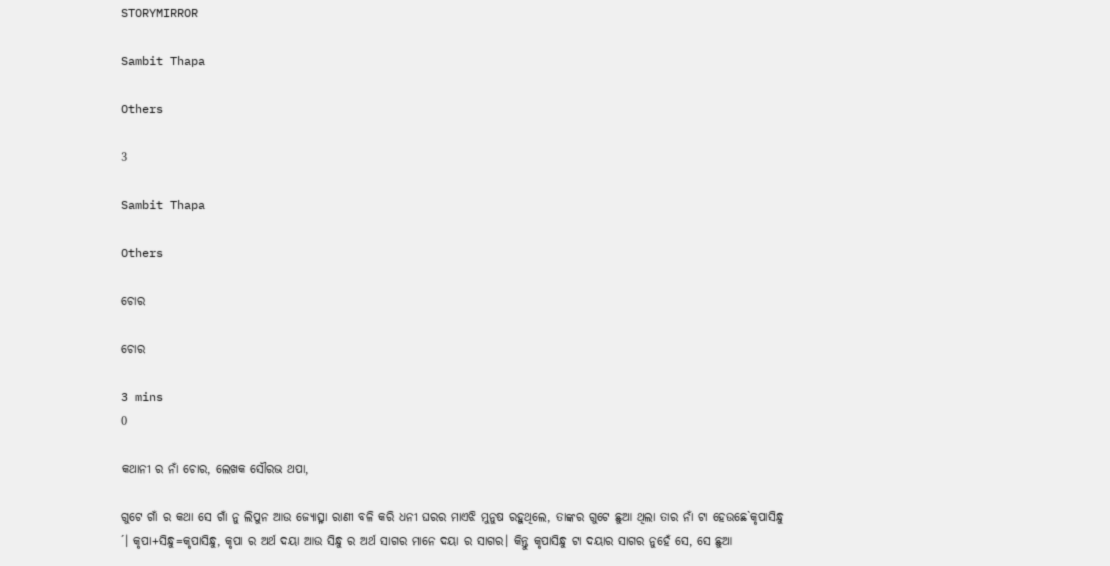STORYMIRROR

Sambit Thapa

Others

3

Sambit Thapa

Others

ଚୋର

ଚୋର

3 mins
0

କଥାନୀ ର ନାଁ ଚୋର, ଲେଖକ ସୌରଭ ଥପା,

ଗୁଟେ ଗାଁ ର କଥା ସେ ଗାଁ ନୁ ଲିପୁନ ଆଉ ଜ୍ୟୋତ୍ସ୍ନା ରାଣୀ ବଳି କରି ଧନୀ ଘରର ମାଏଝି ମୁନୁଷ ରହୁଥିଲେ, ତାଙ୍କର ଗୁଟେ ଛୁଆ ଥିଲା ତାର ନାଁ ଟା ହେଉଛେ`କୃପାସିନ୍ଧୁ ´। କୃପା+ସିନ୍ଧୁ=କୃପାସିନ୍ଧୁ, କୃପା ର ଅର୍ଥ ଦୟା ଆଉ ସିନ୍ଧୁ ର ଅର୍ଥ ସାଗର ମାନେ ଦୟା ର ସାଗର। କିନ୍ତୁ କୃପାସିନ୍ଧୁ ଟା ଦୟାର ସାଗର ନୁହେଁ ସେ, ସେ ଛୁଆ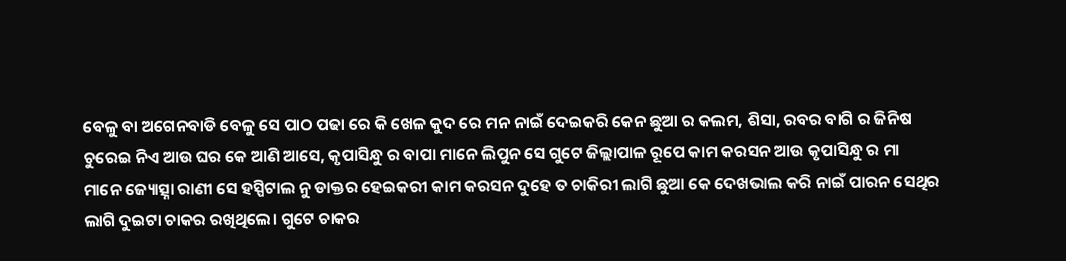ବେଳୁ ବା ଅଗେନବାଡି ବେଳୁ ସେ ପାଠ ପଢା ରେ କି ଖେଳ କୁଦ ରେ ମନ ନାଇଁ ଦେଇକରି କେନ ଛୁଆ ର କଲମ, ଶିସା, ରବର ବାଗି ର ଜିନିଷ ଚୁରେଇ ନିଏ ଆଉ ଘର କେ ଆଣି ଆସେ, କୃପାସିନ୍ଧୁ ର ବାପା ମାନେ ଲିପୁନ ସେ ଗୁଟେ ଜିଲ୍ଲାପାଳ ରୂପେ କାମ କରସନ ଆଉ କୃପାସିନ୍ଧୁ ର ମା ମାନେ ଜ୍ୟୋତ୍ସ୍ନା ରାଣୀ ସେ ହସ୍ପିଟାଲ ନୁ ଡାକ୍ତର ହେଇକରୀ କାମ କରସନ ଦୁହେ ତ ଚାକିରୀ ଲାଗି ଛୁଆ କେ ଦେଖଭାଲ କରି ନାଇଁ ପାରନ ସେଥିର ଲାଗି ଦୁଇଟା ଚାକର ରଖିଥିଲେ। ଗୁଟେ ଚାକର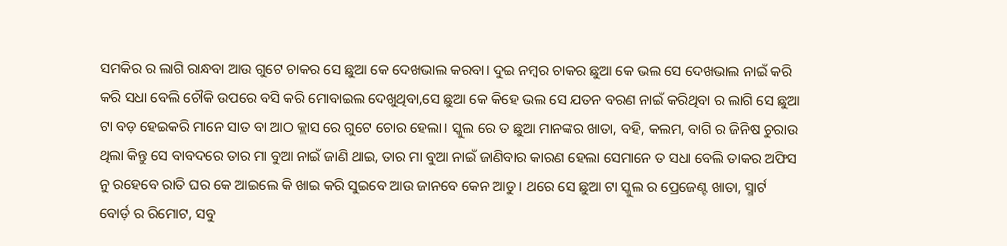ସମକିର ର ଲାଗି ରାନ୍ଧବା ଆଉ ଗୁଟେ ଚାକର ସେ ଛୁଆ କେ ଦେଖଭାଲ କରବା। ଦୁଇ ନମ୍ୱର ଚାକର ଛୁଆ କେ ଭଲ ସେ ଦେଖଭାଲ ନାଇଁ କରି କରି ସଧା ବେଲି ଚୌକି ଉପରେ ବସି କରି ମୋବାଇଲ ଦେଖୁଥିବା,ସେ ଛୁଆ କେ କିହେ ଭଲ ସେ ଯତନ ବରଣ ନାଇଁ କରିଥିବା ର ଲାଗି ସେ ଛୁଆ ଟା ବଡ଼ ହେଇକରି ମାନେ ସାତ ବା ଆଠ କ୍ଲାସ ରେ ଗୁଟେ ଚୋର ହେଲା। ସ୍କୁଲ ରେ ତ ଛୁଆ ମାନଙ୍କର ଖାତା, ବହି, କଲମ, ବାଗି ର ଜିନିଷ ଚୁରାଉ ଥିଲା କିନ୍ତୁ ସେ ବାବଦରେ ତାର ମା ବୁଆ ନାଇଁ ଜାଣି ଥାଇ, ତାର ମା ବୁଆ ନାଇଁ ଜାଣିବାର କାରଣ ହେଲା ସେମାନେ ତ ସଧା ବେଲି ତାକର ଅଫିସ ନୁ ରହେବେ ରାତି ଘର କେ ଆଇଲେ କି ଖାଇ କରି ସୁଇବେ ଆଉ ଜାନବେ କେନ ଆଡୁ। ଥରେ ସେ ଛୁଆ ଟା ସ୍କୁଲ ର ପ୍ରେଜେଣ୍ଟ ଖାତା, ସ୍ମାର୍ଟ ବୋର୍ଡ଼ ର ରିମୋଟ, ସବୁ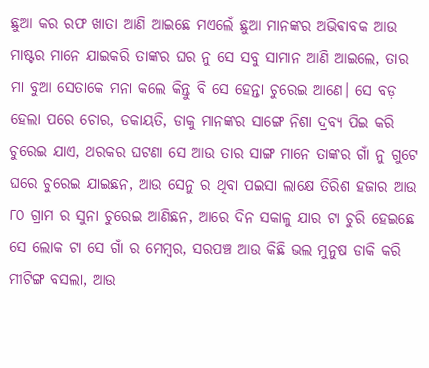ଛୁଆ କର ରଫ ଖାତା ଆଣି ଆଇଛେ ମଏଲେଁ ଛୁଆ ମାନଙ୍କର ଅଭିଵାବକ ଆଉ ମାଷ୍ଟର ମାନେ ଯାଇକରି ତାଙ୍କର ଘର ନୁ ସେ ସବୁ ସାମାନ ଆଣି ଆଇଲେ, ତାର ମା ବୁଆ ସେତାକେ ମନା କଲେ କିନ୍ତୁ ବି ସେ ହେନ୍ତା ଚୁରେଇ ଆଣେ। ସେ ବଡ଼ ହେଲା ପରେ ଚୋର, ଡକାୟତି, ଡାକୁ ମାନଙ୍କର ସାଙ୍ଗେ ନିଶା ଦ୍ରବ୍ୟ ପିଇ କରି ଚୁରେଇ ଯାଏ, ଥରକର ଘଟଣା ସେ ଆଉ ତାର ସାଙ୍ଗ ମାନେ ତାଙ୍କର ଗାଁ ନୁ ଗୁଟେ ଘରେ ଚୁରେଇ ଯାଇଛନ, ଆଉ ସେନୁ ର ଥିବା ପଇସା ଲାକ୍ଷେ ତିରିଶ ହଜାର ଆଉ ୮୦ ଗ୍ରାମ ର ସୁନା ଚୁରେଇ ଆଣିଛନ, ଆରେ ଦିନ ସକାଳୁ ଯାର ଟା ଚୁରି ହେଇଛେ ସେ ଲୋକ ଟା ସେ ଗାଁ ର ମେମ୍ବର, ସରପଞ୍ଚ ଆଉ କିଛି ଭଲ ମୁନୁଷ ଡାକି କରି ମୀଟିଙ୍ଗ ବସଲା, ଆଉ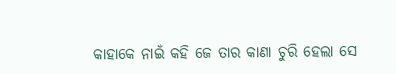କାହାକେ ନାଇଁ କହି ଜେ ତାର କାଣା ଚୁରି ହେଲା ସେ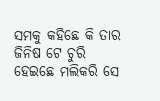ସମକୁ କହିଛେ କି ତାର ଜିନିଷ ଟେ ଚୁରି ହେଇଛେ ମଲିକରି ସେ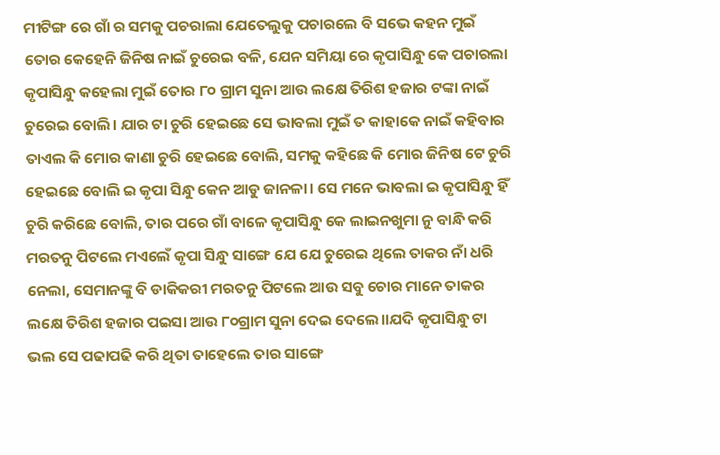ମୀଟିଙ୍ଗ ରେ ଗାଁ ର ସମକୁ ପଚରାଲା ଯେତେଲୁକୁ ପଚାରଲେ ବି ସଭେ କହନ ମୁଇଁ ତୋର କେହେନି ଜିନିଷ ନାଇଁ ଚୁରେଇ ବଳି, ଯେନ ସମିୟା ରେ କୃପାସିନ୍ଧୁ କେ ପଚାରଲା କୃପାସିନ୍ଧୁ କହେଲା ମୁଇଁ ତୋର ୮୦ ଗ୍ରାମ ସୁନା ଆଉ ଲକ୍ଷେ ତିରିଶ ହଜାର ଟଙ୍କା ନାଇଁ ଚୁରେଇ ବୋଲି। ଯାର ଟା ଚୁରି ହେଇଛେ ସେ ଭାବଲା ମୁଇଁ ତ କାହାକେ ନାଇଁ କହିବାର ତାଏଲ କି ମୋର କାଣା ଚୁରି ହେଇଛେ ବୋଲି, ସମକୁ କହିଛେ କି ମୋର ଜିନିଷ ଟେ ଚୁରି ହେଇଛେ ବୋଲି ଇ କୃପା ସିନ୍ଧୁ କେନ ଆଡୁ ଜାନଳା। ସେ ମନେ ଭାବଲା ଇ କୃପାସିନ୍ଧୁ ହିଁ ଚୁରି କରିଛେ ବୋଲି, ତାର ପରେ ଗାଁ ବାଳେ କୃପାସିନ୍ଧୁ କେ ଲାଇନଖୁମା ନୁ ବାନ୍ଧି କରି ମରତନୁ ପିଟଲେ ମଏଲେଁ କୃପା ସିନ୍ଧୁ ସାଙ୍ଗେ ଯେ ଯେ ଚୁରେଇ ଥିଲେ ତାକର ନାଁ ଧରି ନେଲା, ସେମାନଙ୍କୁ ବି ଡାକିକରୀ ମରତନୁ ପିଟଲେ ଆଉ ସବୁ ଚୋର ମାନେ ତାକର ଲକ୍ଷେ ତିରିଶ ହଜାର ପଇସା ଆଉ ୮୦ଗ୍ରାମ ସୁନା ଦେଇ ଦେଲେ।।ଯଦି କୃପାସିନ୍ଧୁ ଟା ଭଲ ସେ ପଢାପଢି କରି ଥିତା ତାହେଲେ ତାର ସାଙ୍ଗେ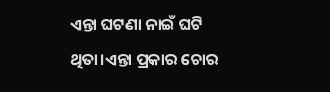ଏନ୍ତା ଘଟଣା ନାଇଁ ଘଟି ଥିତା।ଏନ୍ତା ପ୍ରକାର ଚୋର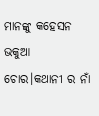ମାନଙ୍କୁ କହେସନ ଭକୁଆ ଚୋର।କଥାନୀ ର ନାଁ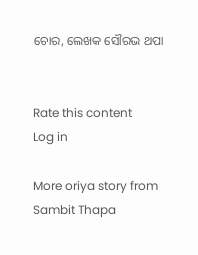ଚୋର, ଲେଖକ ସୌରଭ ଥପା


Rate this content
Log in

More oriya story from Sambit Thapa